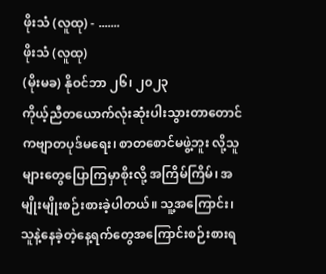ဖိုးသံ (လူထု) - .......
ဖိုးသံ (လူထု)
(မိုးမခ) နိုဝင်ဘာ ၂၆၊ ၂၀၂၃
ကိုယ့်ညီတယောက်လုံးဆုံးပါးသွားတာတောင် ကဗျာတပုဒ်မရေး၊ စာတစောင်မဖွဲ့ဘူး လို့သူများတွေပြောကြမှာစိုးလို့ အကြိမ်ကြိမ်၊ အမျိုးမျိုးစဉ်းစားခဲ့ပါတယ်။ သူ့အကြောင်း၊ သူနဲ့နေခဲ့တဲ့နေ့ရက်တွေအကြောင်းစဉ်းစားရ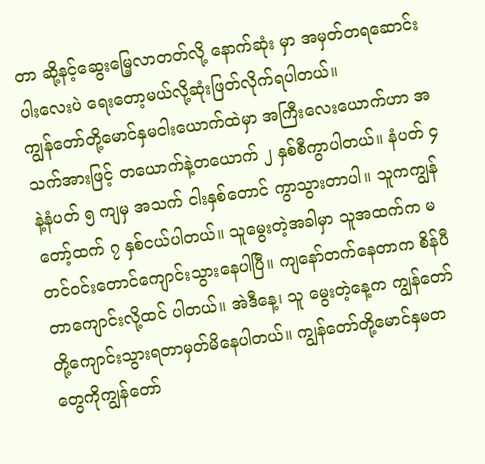တာ ဆို့နင့်ဆွေးမြေ့လာတတ်လို့ နောက်ဆုံး မှာ အမှတ်တရဆောင်းပါးလေးပဲ ရေးတော့မယ်လို့ဆုံးဖြတ်လိုက်ရပါတယ်။
ကျွန်တော်တို့မောင်နှမငါးယောက်ထဲမှာ အကြီးလေးယောက်ဟာ အသက်အားဖြင့် တယောက်နဲ့တယောက် ၂ နှစ်စီကွာပါတယ်။ နံပတ် ၄ နဲ့နံပတ် ၅ ကျမှ အသက် ငါးနှစ်တောင် ကွာသွားတာပါ။ သူကကျွန်တော့်ထက် ၇ နှစ်ငယ်ပါတယ်။ သူမွေးတဲ့အခါမှာ သူအထက်က မတင်ဝင်းတောင်ကျောင်းသွားနေပါပြီ။ ကျနော်တက်နေတာက စိန်ပီတာကျောင်းလို့ထင် ပါတယ်။ အဲဒီနေ့၊ သူ မွေးတဲ့နေ့က ကျွန်တော်တို့ကျောင်းသွားရတာမှတ်မိနေပါတယ်။ ကျွန်တော်တို့မောင်နှမတတွေကိုကျွန်တော်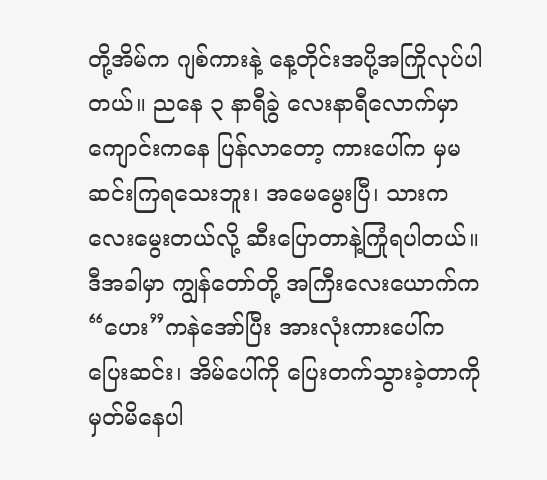တို့အိမ်က ဂျစ်ကားနဲ့ နေ့တိုင်းအပို့အကြိုလုပ်ပါ တယ်။ ညနေ ၃ နာရီခွဲ လေးနာရီလောက်မှာ ကျောင်းကနေ ပြန်လာတော့ ကားပေါ်က မှမဆင်းကြရသေးဘူး၊ အမေမွေးပြီ၊ သားကလေးမွေးတယ်လို့ ဆီးပြောတာနဲ့ကြုံရပါတယ်။ ဒီအခါမှာ ကျွန်တော်တို့ အကြီးလေးယောက်က “ဟေး”ကနဲအော်ပြီး အားလုံးကားပေါ်က ပြေးဆင်း၊ အိမ်ပေါ်ကို ပြေးတက်သွားခဲ့တာကိုမှတ်မိနေပါ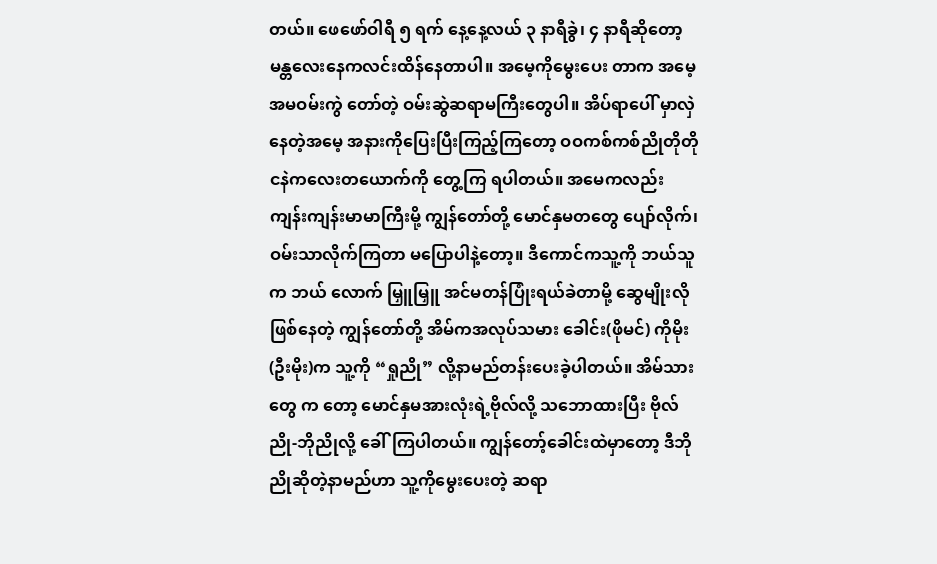တယ်။ ဖေဖော်ဝါရီ ၅ ရက် နေ့နေ့လယ် ၃ နာရီခွဲ၊ ၄ နာရီဆိုတော့မန္တလေးနေကလင်းထိန်နေတာပါ။ အမေ့ကိုမွေးပေး တာက အမေ့အမဝမ်းကွဲ တော်တဲ့ ဝမ်းဆွဲဆရာမကြီးတွေပါ။ အိပ်ရာပေါ် မှာလှဲနေတဲ့အမေ့ အနားကိုပြေးပြီးကြည့်ကြတော့ ဝဝကစ်ကစ်ညိုတိုတို ငနဲကလေးတယောက်ကို တွေ့ကြ ရပါတယ်။ အမေကလည်း ကျန်းကျန်းမာမာကြီးမို့ ကျွန်တော်တို့ မောင်နှမတတွေ ပျော်လိုက်၊ ဝမ်းသာလိုက်ကြတာ မပြောပါနဲ့တော့။ ဒီကောင်ကသူ့ကို ဘယ်သူက ဘယ် လောက် မြှူမြှူ အင်မတန်ပြုံးရယ်ခဲတာမို့ ဆွေမျိုးလိုဖြစ်နေတဲ့ ကျွန်တော်တို့ အိမ်ကအလုပ်သမား ခေါင်း(ဖိုမင်) ကိုမိုး(ဦးမိုး)က သူ့ကို “ရှုညို” လို့နာမည်တန်းပေးခဲ့ပါတယ်။ အိမ်သားတွေ က တော့ မောင်နှမအားလုံးရဲ့ဗိုလ်လို့ သဘောထားပြီး ဗိုလ်ညို-ဘိုညိုလို့ ခေါ်ကြပါတယ်။ ကျွန်တော့်ခေါင်းထဲမှာတော့ ဒီဘိုညိုဆိုတဲ့နာမည်ဟာ သူ့ကိုမွေးပေးတဲ့ ဆရာ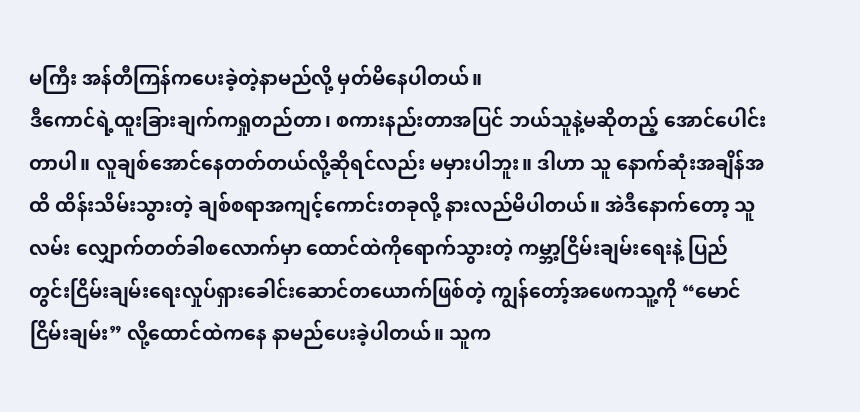မကြီး အန်တီကြန်ကပေးခဲ့တဲ့နာမည်လို့ မှတ်မိနေပါတယ်။
ဒီကောင်ရဲ့ထူးခြားချက်ကရှုတည်တာ၊ စကားနည်းတာအပြင် ဘယ်သူနဲ့မဆိုတည့် အောင်ပေါင်းတာပါ။ လူချစ်အောင်နေတတ်တယ်လို့ဆိုရင်လည်း မမှားပါဘူး။ ဒါဟာ သူ နောက်ဆုံးအချိန်အထိ ထိန်းသိမ်းသွားတဲ့ ချစ်စရာအကျင့်ကောင်းတခုလို့ နားလည်မိပါတယ်။ အဲဒီနောက်တော့ သူလမ်း လျှောက်တတ်ခါစလောက်မှာ ထောင်ထဲကိုရောက်သွားတဲ့ ကမ္ဘာ့ငြိမ်းချမ်းရေးနဲ့ ပြည် တွင်းငြိမ်းချမ်းရေးလှုပ်ရှားခေါင်းဆောင်တယောက်ဖြစ်တဲ့ ကျွန်တော့်အဖေကသူ့ကို “မောင်ငြိမ်းချမ်း” လို့ထောင်ထဲကနေ နာမည်ပေးခဲ့ပါတယ်။ သူက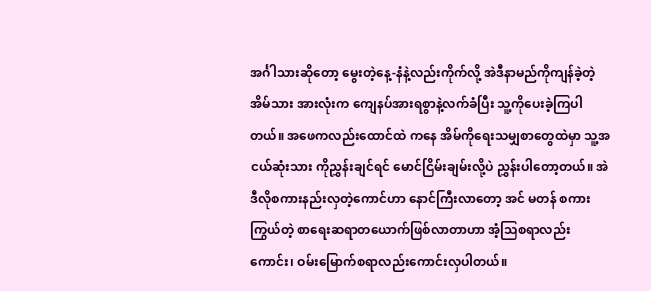အင်္ဂါသားဆိုတော့ မွေးတဲ့နေ့-နံနဲ့လည်းကိုက်လို့ အဲဒီနာမည်ကိုကျန်ခဲ့တဲ့အိမ်သား အားလုံးက ကျေနပ်အားရစွာနဲ့လက်ခံပြီး သူ့ကိုပေးခဲ့ကြပါတယ်။ အဖေကလည်းထောင်ထဲ ကနေ အိမ်ကိုရေးသမျှစာတွေထဲမှာ သူ့အငယ်ဆုံးသား ကိုညွှန်းချင်ရင် မောင်ငြိမ်းချမ်းလို့ပဲ ညွှန်းပါတော့တယ်။ အဲဒီလိုစကားနည်းလှတဲ့ကောင်ဟာ နောင်ကြီးလာတော့ အင် မတန် စကားကြွယ်တဲ့ စာရေးဆရာတယောက်ဖြစ်လာတာဟာ အံ့သြစရာလည်းကောင်း၊ ဝမ်းမြောက်စရာလည်းကောင်းလှပါတယ်။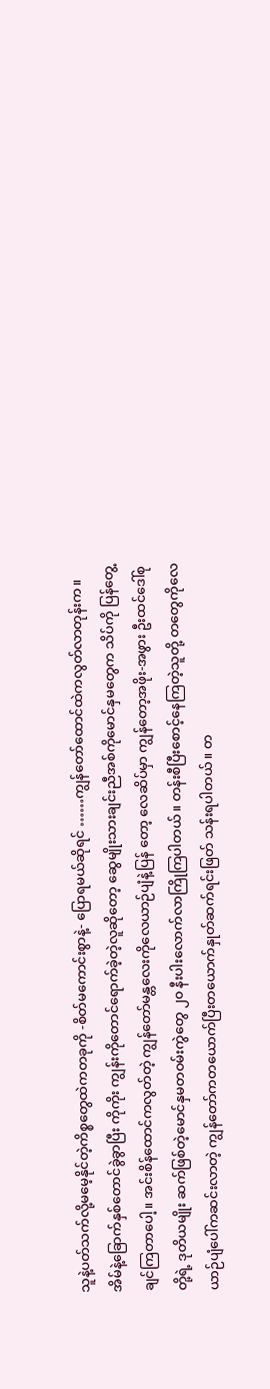သူနဲ့ပတ်သက်လို့မမေ့နိုင်တဲ့ကိစ္စတွေထဲကတခုကို -စိတ်မကောင်းစွာနဲ့- ပြောရမယ်ဆိုရင် ……ကျွန်တော်ထောင်ထဲကလွတ်လာတုန်းက။ အိမ်နဲ့ခြောက်နှစ်တောင်ခွဲခွာပြီး ကိုကိုး ကျွန်းကိုတောင်ရောက်ခဲ့တဲ့လူဆိုတော့ ဆွေမျိုးသားချင်းညီအစ်ကိုမောင်နှမတွေက သိပ်ကို ပြန်တွေ့ချင်ကြတာပေါ့။ အင်းစိန်ထောင်ကလွတ်တဲ့ ကျွန်တော်မန္တလေးကိုလေယာဉ်ပျံနဲ့ပြန် တော့ လေဆိပ်မှာ ကျွန်တော့အဖိုး-အဖွား ဦးထင်ဒေါ်စုတို့ရဲ့ ဒုတိယမျိုး ဆက်ဖြစ်တဲ့မောင်နှမတဝမ်းကွဲတွေ ၂၀ နီးပါးလောက်လာကြိုကြပါတယ်။ တန်းစီပြီးစောင့်နေကြတဲ့သူတို့ တတွေကိုလေယာဉ်ပျံပေါ်ကဆင်းလာတဲ့ ကျွန်တော်ကတယောက်ပြီးတယောက်နှုတ်ဆက်ရင်းဖြတ် သန်းရပါတယ်။ တ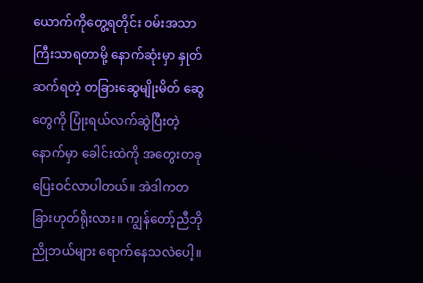ယောက်ကိုတွေ့ရတိုင်း ဝမ်းအသာကြီးသာရတာမို့ နောက်ဆုံးမှာ နှုတ်ဆက်ရတဲ့ တခြားဆွေမျိုးမိတ် ဆွေတွေကို ပြုံးရယ်လက်ဆွဲပြီးတဲ့နောက်မှာ ခေါင်းထဲကို အတွေးတခုပြေးဝင်လာပါတယ်။ အဲဒါကတခြားဟုတ်ရိုးလား။ ကျွန်တော့်ညီဘိုညိုဘယ်များ ရောက်နေသလဲပေါ့။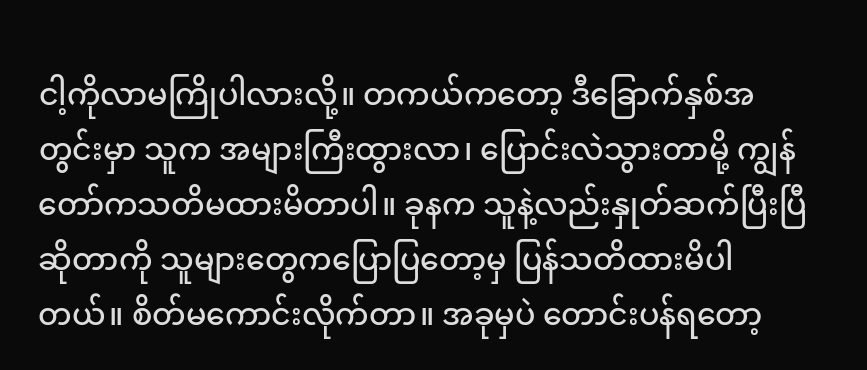ငါ့ကိုလာမကြိုပါလားလို့။ တကယ်ကတော့ ဒီခြောက်နှစ်အတွင်းမှာ သူက အများကြီးထွားလာ၊ ပြောင်းလဲသွားတာမို့ ကျွန်တော်ကသတိမထားမိတာပါ။ ခုနက သူနဲ့လည်းနှုတ်ဆက်ပြီးပြီဆိုတာကို သူများတွေကပြောပြတော့မှ ပြန်သတိထားမိပါတယ်။ စိတ်မကောင်းလိုက်တာ။ အခုမှပဲ တောင်းပန်ရတော့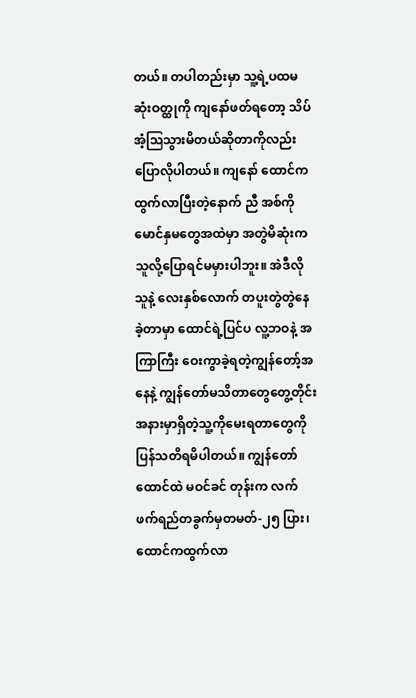တယ်။ တပါတည်းမှာ သူ့ရဲ့ပထမဆုံးဝတ္ထုကို ကျနော်ဖတ်ရတော့ သိပ်အံ့ဩသွားမိတယ်ဆိုတာကိုလည်း ပြောလိုပါတယ်။ ကျနော် ထောင်ကထွက်လာပြီးတဲ့နောက် ညီ အစ်ကိုမောင်နှမတွေအထဲမှာ အတွဲမိဆုံးကသူလို့ပြောရင်မမှားပါဘူး။ အဲဒီလိုသူနဲ့ လေးနှစ်လောက် တပူးတွဲတွဲနေခဲ့တာမှာ ထောင်ရဲ့ပြင်ပ လူ့ဘဝနဲ့ အကြာကြီး ဝေးကွာခဲ့ရတဲ့ကျွန်တော့်အနေနဲ့ ကျွန်တော်မသိတာတွေတွေ့တိုင်း အနားမှာရှိတဲ့သူ့ကိုမေးရတာတွေကို ပြန်သတိရမိပါတယ်။ ကျွန်တော်ထောင်ထဲ မဝင်ခင် တုန်းက လက် ဖက်ရည်တခွက်မှတမတ်-၂၅ ပြား၊ ထောင်ကထွက်လာ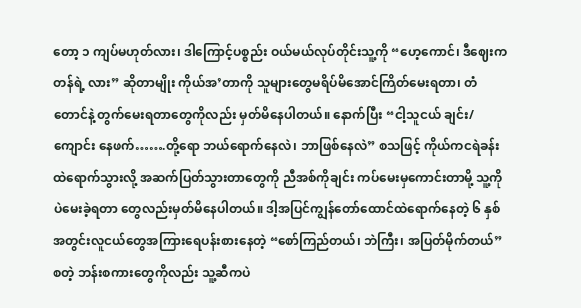တော့ ၁ ကျပ်မဟုတ်လား၊ ဒါကြောင့်ပစ္စည်း ဝယ်မယ်လုပ်တိုင်းသူ့ကို “ဟေ့ကောင်၊ ဒီဈေးက တန်ရဲ့ လား” ဆိုတာမျိုး ကိုယ်အ’တာကို သူများတွေမရိပ်မိအောင်ကြိတ်မေးရတာ၊ တံတောင်နဲ့ တွက်မေးရတာတွေကိုလည်း မှတ်မိနေပါတယ်။ နောက်ပြီး “ငါ့သူငယ် ချင်း/ ကျောင်း နေဖက်…….တို့ရော ဘယ်ရောက်နေလဲ၊ ဘာဖြစ်နေလဲ” စသဖြင့် ကိုယ်ကငရဲခန်းထဲရောက်သွားလို့ အဆက်ပြတ်သွားတာတွေကို ညီအစ်ကိုချင်း ကပ်မေးမှကောင်းတာမို့ သူ့ကို ပဲမေးခဲ့ရတာ တွေလည်းမှတ်မိနေပါတယ်။ ဒါ့အပြင်ကျွန်တော်ထောင်ထဲရောက်နေတဲ့ ၆ နှစ်အတွင်းလူငယ်တွေအကြားရေပန်းစားနေတဲ့ “စော်ကြည်တယ်၊ ဘဲကြီး၊ အပြတ်မိုက်တယ်” စတဲ့ ဘန်းစကားတွေကိုလည်း သူ့ဆီကပဲ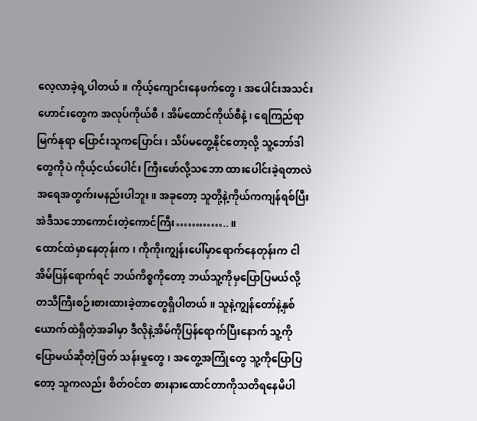လေ့လာခဲ့ရ့ပါတယ်။ ကိုယ့်ကျောင်းနေဖက်တွေ၊ အပေါင်းအသင်းဟောင်းတွေက အလုပ်ကိုယ်စီ၊ အိမ်ထောင်ကိုယ်စီနဲ့၊ ရေကြည်ရာ မြက်နုရာ ပြောင်းသူကပြောင်း၊ သိပ်မတွေ့နိုင်တော့လို့ သူ့ဘော်ဒါတွေကိုပဲ ကိုယ့်ငယ်ပေါင်း ကြီးဖော်လို့သဘော ထားပေါင်းခဲ့ရတာလဲ အရေအတွက်းမနည်းပါဘူး။ အခုတော့ သူတို့နဲ့ကိုယ်ကကျန်ရစ်ပြီး အဲဒီသဘောကောင်းတဲ့ကောင်ကြီး…………..။
ထောင်ထဲမှာနေတုန်းက၊ ကိုကိုးကျွန်းပေါ်မှာရောက်နေတုန်းက ငါအိမ်ပြန်ရောက်ရင် ဘယ်ကိစ္စကိုတော့ ဘယ်သူ့ကိုမှပြောပြမယ်လို့ တသီကြီးစဉ်းစားထားခဲ့တာတွေရှိပါတယ်။ သူနဲ့ကျွန်တော်နဲ့နှစ်ယောက်ထဲရှိတဲ့အခါမှာ ဒီလိုနဲ့အိမ်ကိုပြန်ရောက်ပြီးနောက် သူ့ကိုပြောမယ်ဆိုတဲ့ဖြတ် သန်းမှုတွေ၊ အတွေ့အကြုံတွေ သူ့ကိုပြောပြတော့ သူကလည်း စိတ်ဝင်တ စားနားထောင်တာကိုသတိရနေမိပါ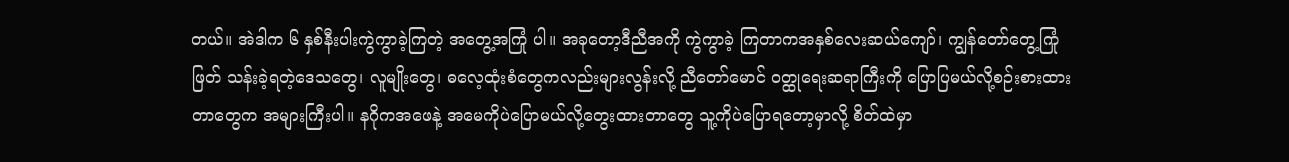တယ်။ အဲဒါက ၆ နှစ်နီးပါးကွဲကွာခဲ့ကြတဲ့ အတွေ့အကြုံ ပါ။ အခုတော့ဒီညီအကို ကွဲကွာခဲ့ ကြတာကအနှစ်လေးဆယ်ကျော်၊ ကျွန်တော်တွေ့ကြုံဖြတ် သန်းခဲ့ရတဲ့ဒေသတွေ၊ လူမျိုးတွေ၊ ဓလေ့ထုံးစံတွေကလည်းများလွန်းလို့ ညီတော်မောင် ဝတ္ထုရေးဆရာကြီးကို ပြောပြမယ်လို့စဉ်းစားထားတာတွေက အများကြီးပါ။ နဂိုကအဖေနဲ့ အမေကိုပဲပြောမယ်လို့တွေးထားတာတွေ သူ့ကိုပဲပြောရတော့မှာလို့ စိတ်ထဲမှာ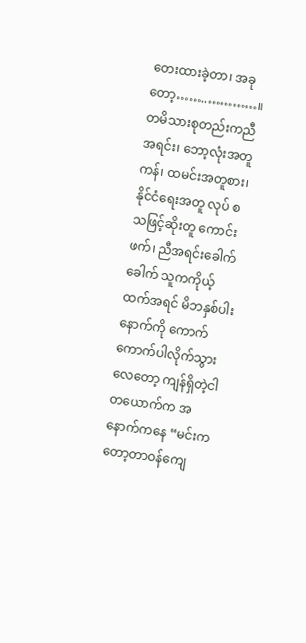တေးထားခဲ့တာ၊ အခုတော့……..…………။
တမိသားစုတည်းကညီအရင်း၊ ဘော့လုံးအတူကန်၊ ထမင်းအတူစား၊ နိုင်ငံရေးအတူ လုပ် စသဖြင့်ဆိုးတူ ကောင်းဖက်၊ ညီအရင်းခေါက်ခေါက် သူကကိုယ့်ထက်အရင် မိဘနှစ်ပါးနောက်ကို ကောက်ကောက်ပါလိုက်သွားလေတော့ ကျန်ရှိတဲ့ငါတယောက်က အနောက်ကနေ “မင်းကတော့တာဝန်ကျေ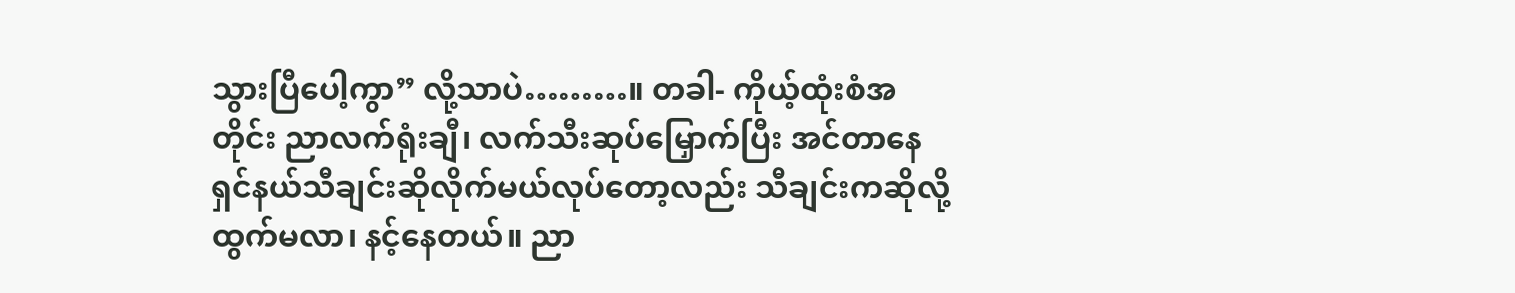သွားပြီပေါ့ကွာ” လို့သာပဲ………။ တခါ- ကိုယ့်ထုံးစံအတိုင်း ညာလက်ရုံးချီ၊ လက်သီးဆုပ်မြှောက်ပြီး အင်တာနေရှင်နယ်သီချင်းဆိုလိုက်မယ်လုပ်တော့လည်း သီချင်းကဆိုလို့ထွက်မလာ၊ နင့်နေတယ်။ ညာ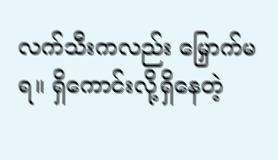လက်သီးကလည်း မြှောက်မရ။ ရှိကောင်းလို့ရှိနေတဲ့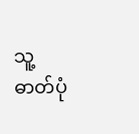သူ့ဓာတ်ပုံ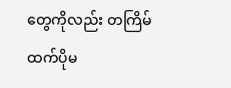တွေကိုလည်း တကြိမ်ထက်ပိုမ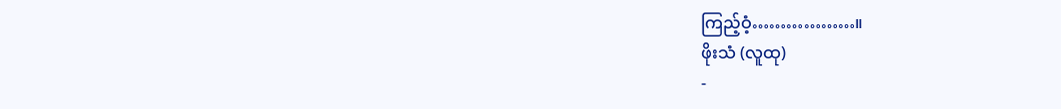ကြည့်ဝံ့………………။
ဖိုးသံ (လူထု)
-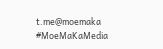t.me@moemaka
#MoeMaKaMedia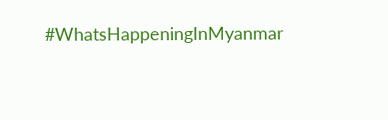#WhatsHappeningInMyanmar